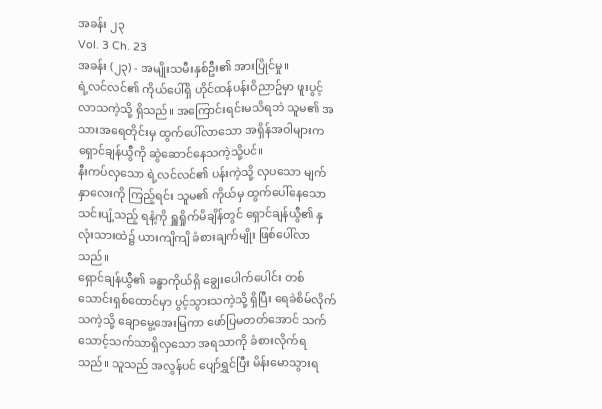အခန်း ၂၃
Vol. 3 Ch. 23
အခန်း (၂၃) - အမျိုးသမီးနှစ်ဦး၏ အားပြိုင်မှု။
ရဲ့လင်လင်၏ ကိုယ်ပေါ်ရှိ ဟိုင်ထန်ပန်းဝိညာဥ်မှာ ဖူးပွင့်လာသကဲ့သို့ ရှိသည်။ အကြောင်းရင်းမသိရဘဲ သူမ၏ အသားအရေတိုင်းမှ ထွက်ပေါ်လာသော အရှိန်အဝါများက ရှောင်ချန်ယွီကို ဆွဲဆောင်နေသကဲ့သို့ပင်။
နီးကပ်လှသော ရဲ့လင်လင်၏ ပန်းကဲ့သို့ လှပသော မျက်နှာလေးကို ကြည့်ရင်း သူမ၏ ကိုယ်မှ ထွက်ပေါ်နေသော သင်းပျံ့သည့် ရနံ့ကို ရှူရှိုက်မိချိန်တွင် ရှောင်ချန်ယွီ၏ နှလုံးသားထဲ၌ ယားကျိကျိ ခံစားချက်မျိုး ဖြစ်ပေါ်လာသည်။
ရှောင်ချန်ယွီ၏ ခန္ဓာကိုယ်ရှိ ချွေးပေါက်ပေါင်း တစ်သောင်းရှစ်ထောင်မှာ ပွင့်သွားသကဲ့သို့ ရှိပြီး ရေခဲစိမ်လိုက်သကဲ့သို့ ချောမွေ့အေးမြကာ ဖော်ပြမတတ်အောင် သက်သောင့်သက်သာရှိလှသော အရသာကို ခံစားလိုက်ရသည်။ သူသည် အလွန်ပင် ပျော်ရွှင်ပြီး မိန်းမောသွားရ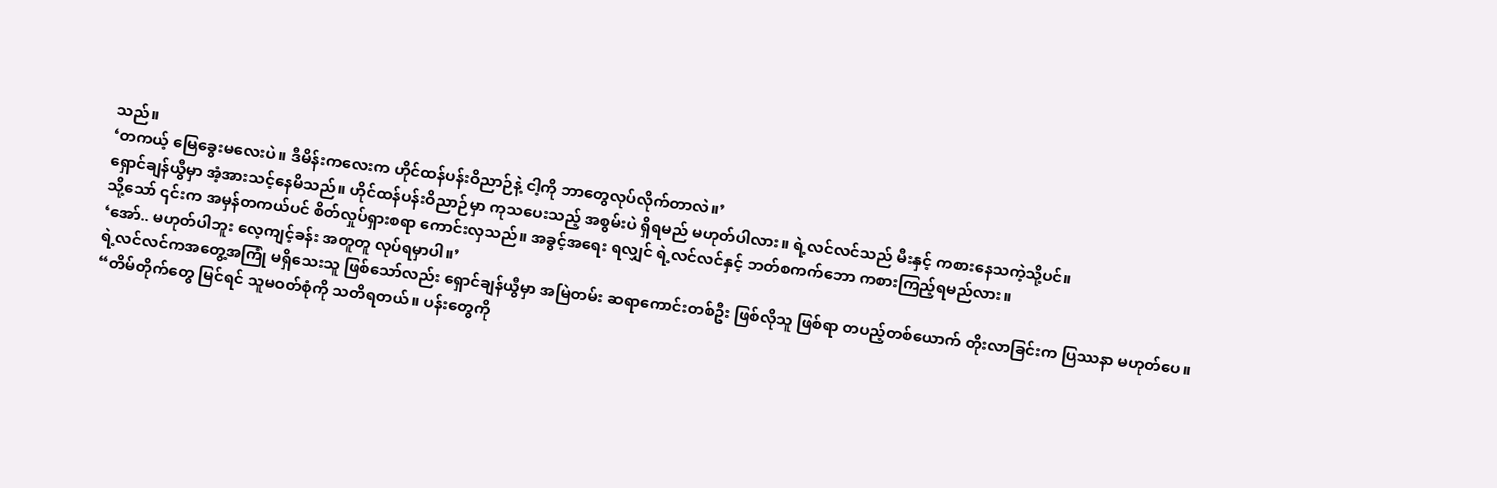သည်။
‘တကယ့် မြေခွေးမလေးပဲ။ ဒီမိန်းကလေးက ဟိုင်ထန်ပန်းဝိညာဉ်နဲ့ ငါ့ကို ဘာတွေလုပ်လိုက်တာလဲ။’
ရှောင်ချန်ယွီမှာ အံ့အားသင့်နေမိသည်။ ဟိုင်ထန်ပန်းဝိညာဉ်မှာ ကုသပေးသည့် အစွမ်းပဲ ရှိရမည် မဟုတ်ပါလား။ ရဲ့လင်လင်သည် မီးနှင့် ကစားနေသကဲ့သို့ပင်။
သို့သော် ၎င်းက အမှန်တကယ်ပင် စိတ်လှုပ်ရှားစရာ ကောင်းလှသည်။ အခွင့်အရေး ရလျှင် ရဲ့လင်လင်နှင့် ဘတ်စကက်ဘော ကစားကြည့်ရမည်လား။
‘အော်.. မဟုတ်ပါဘူး လေ့ကျင့်ခန်း အတူတူ လုပ်ရမှာပါ။’
ရဲ့လင်လင်ကအတွေ့အကြုံ မရှိသေးသူ ဖြစ်သော်လည်း ရှောင်ချန်ယွီမှာ အမြဲတမ်း ဆရာကောင်းတစ်ဦး ဖြစ်လိုသူ ဖြစ်ရာ တပည့်တစ်ယောက် တိုးလာခြင်းက ပြဿနာ မဟုတ်ပေ။
“တိမ်တိုက်တွေ မြင်ရင် သူမဝတ်စုံကို သတိရတယ်။ ပန်းတွေကို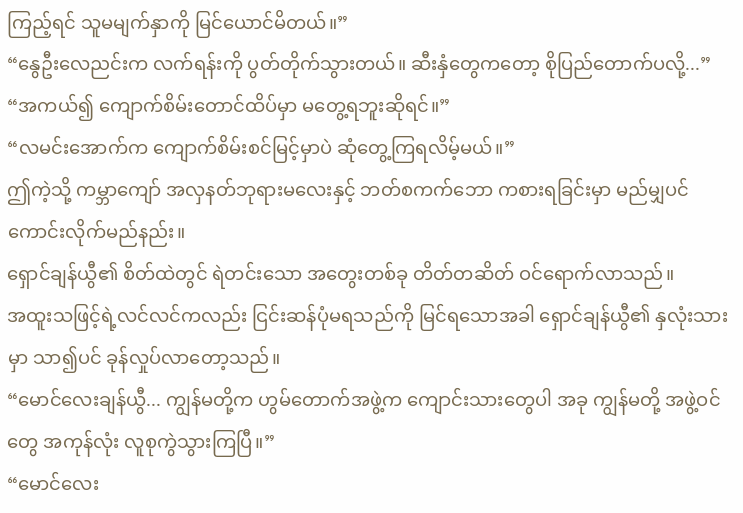ကြည့်ရင် သူမမျက်နှာကို မြင်ယောင်မိတယ်။”
“နွေဦးလေညင်းက လက်ရန်းကို ပွတ်တိုက်သွားတယ်။ ဆီးနှံတွေကတော့ စိုပြည်တောက်ပလို့...”
“အကယ်၍ ကျောက်စိမ်းတောင်ထိပ်မှာ မတွေ့ရဘူးဆိုရင်။”
“လမင်းအောက်က ကျောက်စိမ်းစင်မြင့်မှာပဲ ဆုံတွေ့ကြရလိမ့်မယ်။”
ဤကဲ့သို့ ကမ္ဘာကျော် အလှနတ်ဘုရားမလေးနှင့် ဘတ်စကက်ဘော ကစားရခြင်းမှာ မည်မျှပင် ကောင်းလိုက်မည်နည်း။
ရှောင်ချန်ယွီ၏ စိတ်ထဲတွင် ရဲတင်းသော အတွေးတစ်ခု တိတ်တဆိတ် ဝင်ရောက်လာသည်။
အထူးသဖြင့်ရဲ့လင်လင်ကလည်း ငြင်းဆန်ပုံမရသည်ကို မြင်ရသောအခါ ရှောင်ချန်ယွီ၏ နှလုံးသားမှာ သာ၍ပင် ခုန်လှုပ်လာတော့သည်။
“မောင်လေးချန်ယွီ... ကျွန်မတို့က ဟွမ်တောက်အဖွဲ့က ကျောင်းသားတွေပါ အခု ကျွန်မတို့ အဖွဲ့ဝင်တွေ အကုန်လုံး လူစုကွဲသွားကြပြီ။”
“မောင်လေး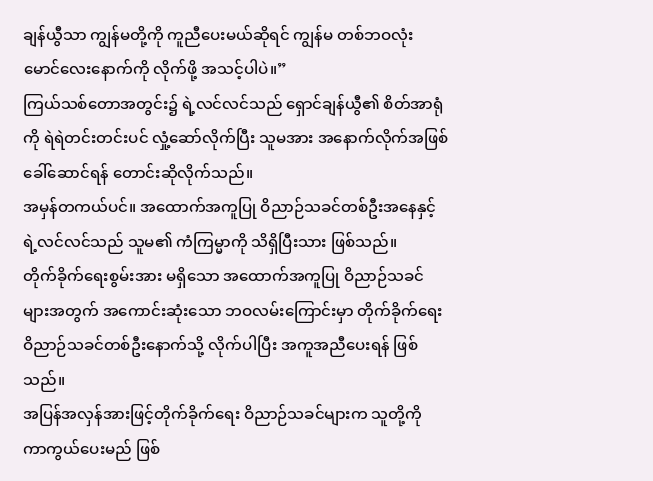ချန်ယွီသာ ကျွန်မတို့ကို ကူညီပေးမယ်ဆိုရင် ကျွန်မ တစ်ဘဝလုံး မောင်လေးနောက်ကို လိုက်ဖို့ အသင့်ပါပဲ။”
ကြယ်သစ်တောအတွင်း၌ ရဲ့လင်လင်သည် ရှောင်ချန်ယွီ၏ စိတ်အာရုံကို ရဲရဲတင်းတင်းပင် လှုံ့ဆော်လိုက်ပြီး သူမအား အနောက်လိုက်အဖြစ် ခေါ်ဆောင်ရန် တောင်းဆိုလိုက်သည်။
အမှန်တကယ်ပင်။ အထောက်အကူပြု ဝိညာဉ်သခင်တစ်ဦးအနေနှင့် ရဲ့လင်လင်သည် သူမ၏ ကံကြမ္မာကို သိရှိပြီးသား ဖြစ်သည်။
တိုက်ခိုက်ရေးစွမ်းအား မရှိသော အထောက်အကူပြု ဝိညာဉ်သခင်များအတွက် အကောင်းဆုံးသော ဘဝလမ်းကြောင်းမှာ တိုက်ခိုက်ရေး ဝိညာဉ်သခင်တစ်ဦးနောက်သို့ လိုက်ပါပြီး အကူအညီပေးရန် ဖြစ်သည်။
အပြန်အလှန်အားဖြင့်တိုက်ခိုက်ရေး ဝိညာဉ်သခင်များက သူတို့ကို ကာကွယ်ပေးမည် ဖြစ်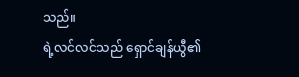သည်။
ရဲ့လင်လင်သည် ရှောင်ချန်ယွီ၏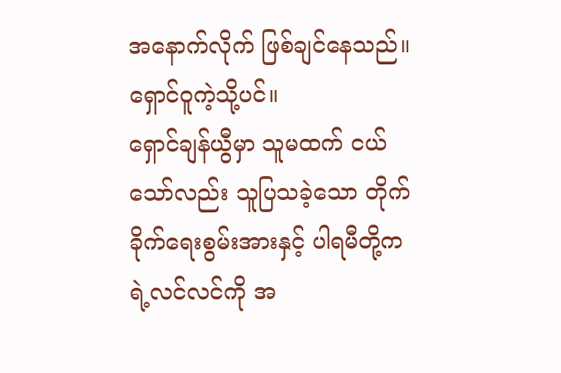အနောက်လိုက် ဖြစ်ချင်နေသည်။ ရှောင်ဝူကဲ့သို့ပင်။
ရှောင်ချန်ယွီမှာ သူမထက် ငယ်သော်လည်း သူပြသခဲ့သော တိုက်ခိုက်ရေးစွမ်းအားနှင့် ပါရမီတို့က ရဲ့လင်လင်ကို အ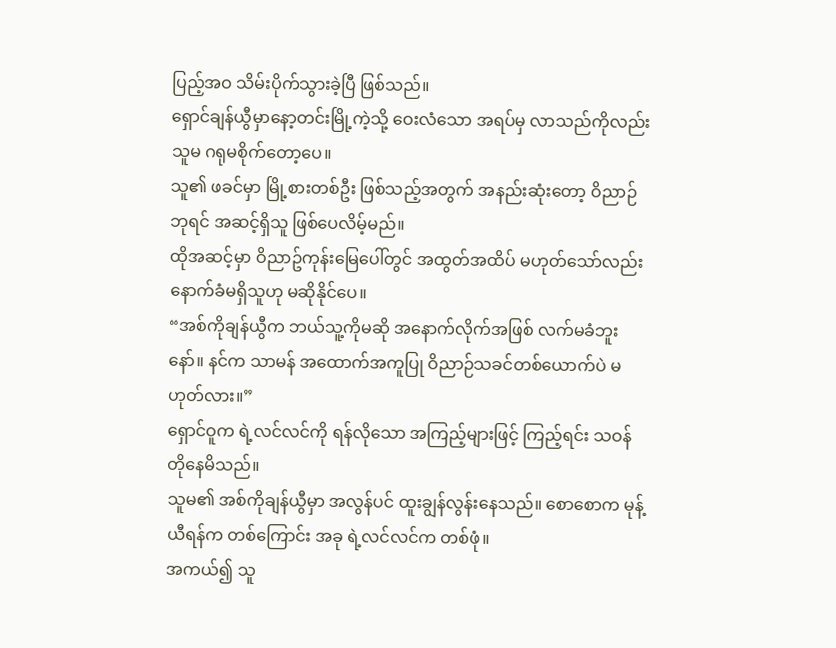ပြည့်အဝ သိမ်းပိုက်သွားခဲ့ပြီ ဖြစ်သည်။
ရှောင်ချန်ယွီမှာနော့တင်းမြို့ကဲ့သို့ ဝေးလံသော အရပ်မှ လာသည်ကိုလည်း သူမ ဂရုမစိုက်တော့ပေ။
သူ၏ ဖခင်မှာ မြို့စားတစ်ဦး ဖြစ်သည့်အတွက် အနည်းဆုံးတော့ ဝိညာဉ်ဘုရင် အဆင့်ရှိသူ ဖြစ်ပေလိမ့်မည်။
ထိုအဆင့်မှာ ဝိညာဥ်ကုန်းမြေပေါ်တွင် အထွတ်အထိပ် မဟုတ်သော်လည်း နောက်ခံမရှိသူဟု မဆိုနိုင်ပေ။
“အစ်ကိုချန်ယွီက ဘယ်သူ့ကိုမဆို အနောက်လိုက်အဖြစ် လက်မခံဘူးနော်။ နင်က သာမန် အထောက်အကူပြု ဝိညာဉ်သခင်တစ်ယောက်ပဲ မဟုတ်လား။”
ရှောင်ဝူက ရဲ့လင်လင်ကို ရန်လိုသော အကြည့်များဖြင့် ကြည့်ရင်း သဝန်တိုနေမိသည်။
သူမ၏ အစ်ကိုချန်ယွီမှာ အလွန်ပင် ထူးချွန်လွန်းနေသည်။ စောစောက မုန့်ယီရန်က တစ်ကြောင်း အခု ရဲ့လင်လင်က တစ်ဖုံ။
အကယ်၍ သူ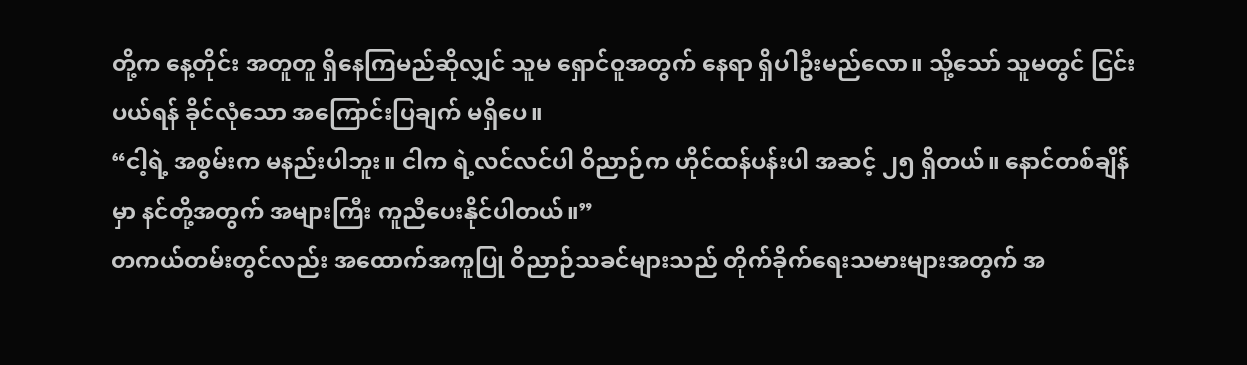တို့က နေ့တိုင်း အတူတူ ရှိနေကြမည်ဆိုလျှင် သူမ ရှောင်ဝူအတွက် နေရာ ရှိပါဦးမည်လော။ သို့သော် သူမတွင် ငြင်းပယ်ရန် ခိုင်လုံသော အကြောင်းပြချက် မရှိပေ။
“ငါ့ရဲ့ အစွမ်းက မနည်းပါဘူး။ ငါက ရဲ့လင်လင်ပါ ဝိညာဉ်က ဟိုင်ထန်ပန်းပါ အဆင့် ၂၅ ရှိတယ်။ နောင်တစ်ချိန်မှာ နင်တို့အတွက် အများကြီး ကူညီပေးနိုင်ပါတယ်။”
တကယ်တမ်းတွင်လည်း အထောက်အကူပြု ဝိညာဉ်သခင်များသည် တိုက်ခိုက်ရေးသမားများအတွက် အ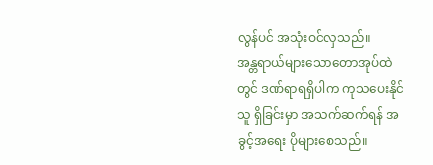လွန်ပင် အသုံးဝင်လှသည်။
အန္တရာယ်များသောတောအုပ်ထဲတွင် ဒဏ်ရာရရှိပါက ကုသပေးနိုင်သူ ရှိခြင်းမှာ အသက်ဆက်ရန် အခွင့်အရေး ပိုများစေသည်။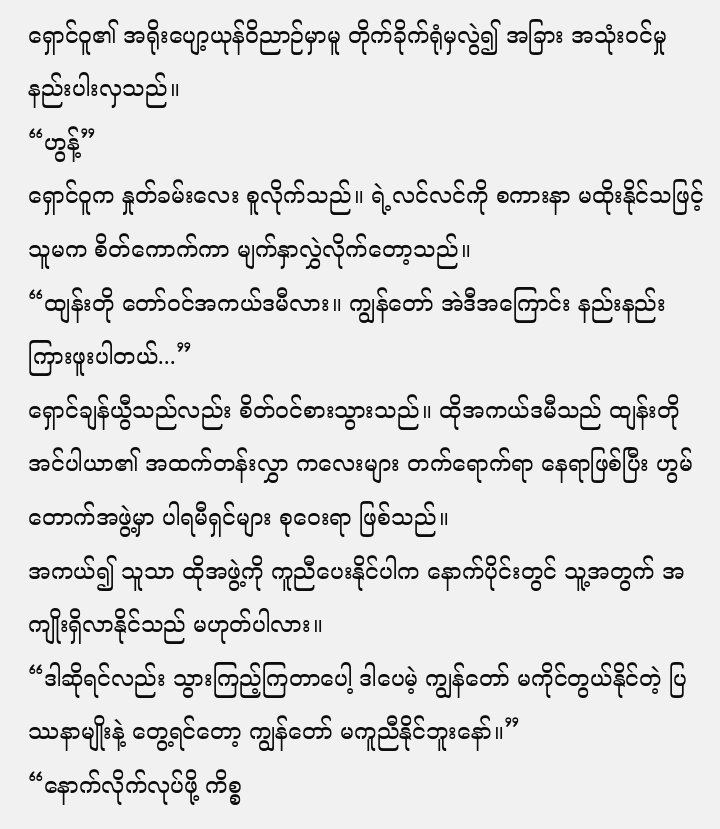ရှောင်ဝူ၏ အရိုးပျော့ယုန်ဝိညာဉ်မှာမူ တိုက်ခိုက်ရုံမှလွဲ၍ အခြား အသုံးဝင်မှု နည်းပါးလှသည်။
“ဟွန့်”
ရှောင်ဝူက နှုတ်ခမ်းလေး စူလိုက်သည်။ ရဲ့လင်လင်ကို စကားနာ မထိုးနိုင်သဖြင့် သူမက စိတ်ကောက်ကာ မျက်နှာလွှဲလိုက်တော့သည်။
“ထျန်းတို တော်ဝင်အကယ်ဒမီလား။ ကျွန်တော် အဲဒီအကြောင်း နည်းနည်း ကြားဖူးပါတယ်...”
ရှောင်ချန်ယွီသည်လည်း စိတ်ဝင်စားသွားသည်။ ထိုအကယ်ဒမီသည် ထျန်းတို အင်ပါယာ၏ အထက်တန်းလွှာ ကလေးများ တက်ရောက်ရာ နေရာဖြစ်ပြီး ဟွမ်တောက်အဖွဲ့မှာ ပါရမီရှင်များ စုဝေးရာ ဖြစ်သည်။
အကယ်၍ သူသာ ထိုအဖွဲ့ကို ကူညီပေးနိုင်ပါက နောက်ပိုင်းတွင် သူ့အတွက် အကျိုးရှိလာနိုင်သည် မဟုတ်ပါလား။
“ဒါဆိုရင်လည်း သွားကြည့်ကြတာပေါ့ ဒါပေမဲ့ ကျွန်တော် မကိုင်တွယ်နိုင်တဲ့ ပြဿနာမျိုးနဲ့ တွေ့ရင်တော့ ကျွန်တော် မကူညီနိုင်ဘူးနော်။”
“နောက်လိုက်လုပ်ဖို့ ကိစ္စ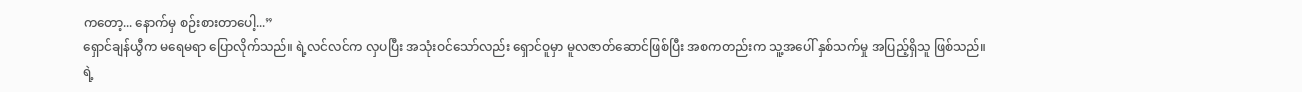ကတော့... နောက်မှ စဉ်းစားတာပေါ့...”
ရှောင်ချန်ယွီက မရေမရာ ပြောလိုက်သည်။ ရဲ့လင်လင်က လှပပြီး အသုံးဝင်သော်လည်း ရှောင်ဝူမှာ မူလဇာတ်ဆောင်ဖြစ်ပြီး အစကတည်းက သူ့အပေါ် နှစ်သက်မှု အပြည့်ရှိသူ ဖြစ်သည်။
ရဲ့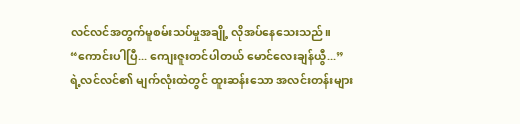လင်လင်အတွက်မူစမ်းသပ်မှုအချို့ လိုအပ်နေသေးသည်။
“ကောင်းပါပြီ... ကျေးဇူးတင်ပါတယ် မောင်လေးချန်ယွီ...”
ရဲ့လင်လင်၏ မျက်လုံးထဲတွင် ထူးဆန်းသော အလင်းတန်းများ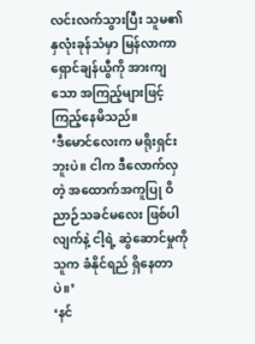လင်းလက်သွားပြီး သူမ၏ နှလုံးခုန်သံမှာ မြန်လာကာ ရှောင်ချန်ယွီကို အားကျသော အကြည့်များဖြင့် ကြည့်နေမိသည်။
‘ဒီမောင်လေးက မရိုးရှင်းဘူးပဲ။ ငါက ဒီလောက်လှတဲ့ အထောက်အကူပြု ဝိညာဉ်သခင်မလေး ဖြစ်ပါလျက်နဲ့ ငါ့ရဲ့ ဆွဲဆောင်မှုကို သူက ခံနိုင်ရည် ရှိနေတာပဲ။’
‘နင်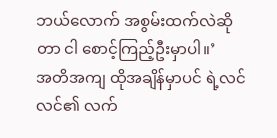ဘယ်လောက် အစွမ်းထက်လဲဆိုတာ ငါ စောင့်ကြည့်ဦးမှာပါ။’
အတိအကျ ထိုအချိန်မှာပင် ရဲ့လင်လင်၏ လက်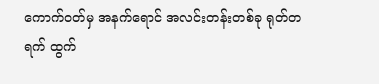ကောက်ဝတ်မှ အနက်ရောင် အလင်းတန်းတစ်ခု ရုတ်တရက် ထွက်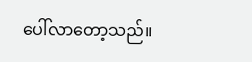ပေါ်လာတော့သည်။